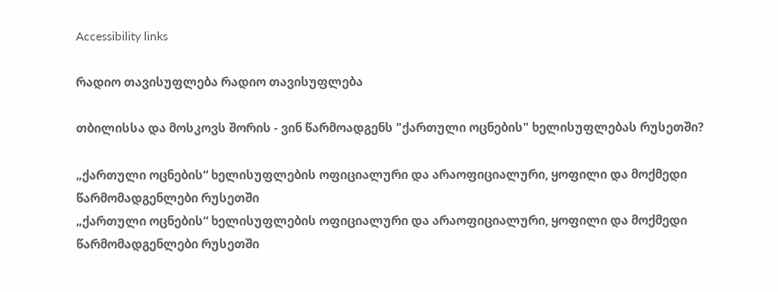Accessibility links

რადიო თავისუფლება რადიო თავისუფლება

თბილისსა და მოსკოვს შორის - ვინ წარმოადგენს "ქართული ოცნების" ხელისუფლებას რუსეთში?

„ქართული ოცნების“ ხელისუფლების ოფიციალური და არაოფიციალური, ყოფილი და მოქმედი წარმომადგენლები რუსეთში
„ქართული ოცნების“ ხელისუფლების ოფიციალური და არაოფიციალური, ყოფილი და მოქმედი წარმომადგენლები რუსეთში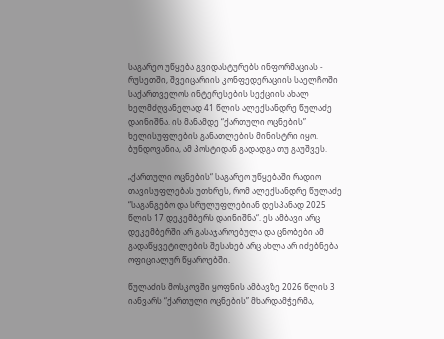საგარეო უწყება გვიდასტურებს ინფორმაციას - რუსეთში, შვეიცარიის კონფედერაციის საელჩოში საქართველოს ინტერესების სექციის ახალ ხელმძღვანელად 41 წლის ალექსანდრე წულაძე დაინიშნა. ის მანამდე “ქართული ოცნების” ხელისუფლების განათლების მინისტრი იყო. ბუნდოვანია, ამ პოსტიდან გადადგა თუ გაუშვეს.

„ქართული ოცნების“ საგარეო უწყებაში რადიო თავისუფლებას უთხრეს, რომ ალექსანდრე წულაძე “საგანგებო და სრულუფლებიან დესპანად 2025 წლის 17 დეკემბერს დაინიშნა“. ეს ამბავი არც დეკემბერში არ გასაჯაროებულა და ცნობები ამ გადაწყვეტილების შესახებ არც ახლა არ იძებნება ოფიციალურ წყაროებში.

წულაძის მოსკოვში ყოფნის ამბავზე 2026 წლის 3 იანვარს “ქართული ოცნების” მხარდამჭერმა,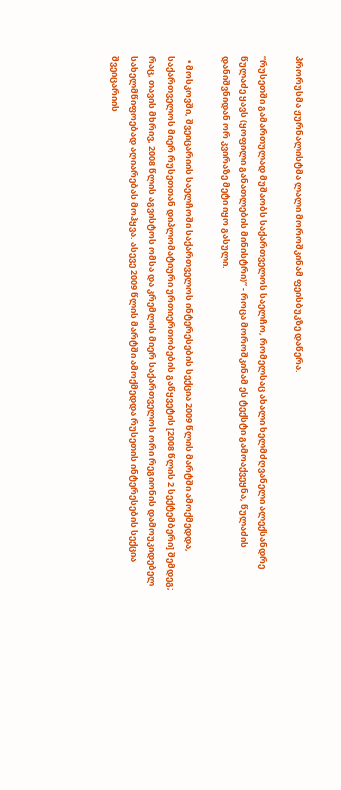პრორუსმა ჟურნალისტმა ლალი მოროშკინამ ფეისბუკზე დაწერა.

“რუსეთში გამართულად მუშაობს საქართველოს საელჩო, რომელსაც ახალი ხელმძღვანელი ალექსანდრე წულაძე ყავს (ყოფილი განათლების მინისტრი)” - როცა მოროშკინამ ეს ტექსტი გამოაქვეყნა, წულაძის დანიშვნიდან ორ კვირაზე მეტი იყო გასული.

  • მოსკოვში, შვეიცარიის საელჩოში საქართველოს ინტერესების სექცია 2009 წლის მარტში ამოქმედდა, საქართველოს მიერ რუსეთთან დიპლომატიური ურთიერთობების გაწყვეტის [2008 წლის 2 სექტემბერი] შემდეგ; რაც, თავის მხრივ, 2008 წლის აგვისტოს ომსა და კრემლის მიერ საქართველოს ორი რეგიონის დამოუკიდებელ სახელმწიფოებად აღიარებას მოჰყვა. ასევე 2009 წლის მარტში ამოქმედდა რუსეთის ინტერესების სექცია შვეიცარიის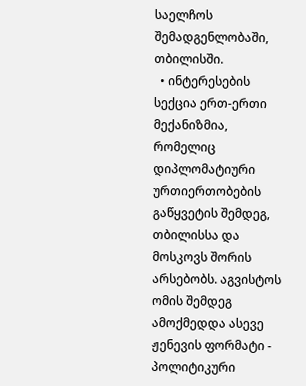საელჩოს შემადგენლობაში, თბილისში.
  • ინტერესების სექცია ერთ-ერთი მექანიზმია, რომელიც დიპლომატიური ურთიერთობების გაწყვეტის შემდეგ, თბილისსა და მოსკოვს შორის არსებობს. აგვისტოს ომის შემდეგ ამოქმედდა ასევე ჟენევის ფორმატი - პოლიტიკური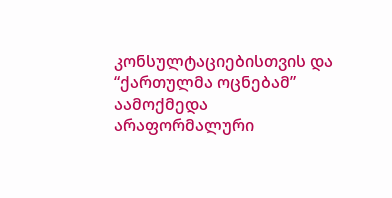კონსულტაციებისთვის და “ქართულმა ოცნებამ” აამოქმედა არაფორმალური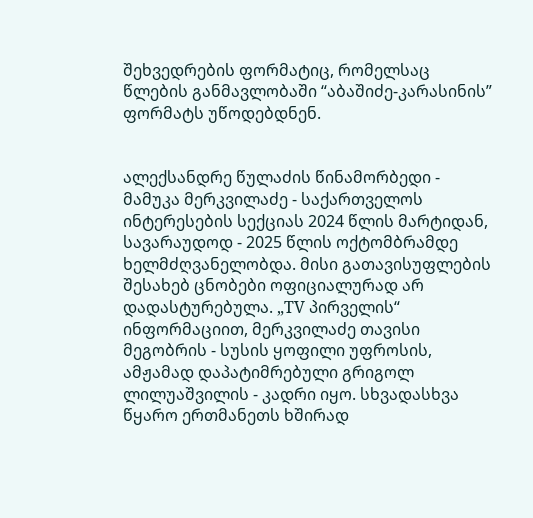შეხვედრების ფორმატიც, რომელსაც წლების განმავლობაში “აბაშიძე-კარასინის” ფორმატს უწოდებდნენ.


ალექსანდრე წულაძის წინამორბედი - მამუკა მერკვილაძე - საქართველოს ინტერესების სექციას 2024 წლის მარტიდან, სავარაუდოდ - 2025 წლის ოქტომბრამდე ხელმძღვანელობდა. მისი გათავისუფლების შესახებ ცნობები ოფიციალურად არ დადასტურებულა. „TV პირველის“ ინფორმაციით, მერკვილაძე თავისი მეგობრის - სუსის ყოფილი უფროსის, ამჟამად დაპატიმრებული გრიგოლ ლილუაშვილის - კადრი იყო. სხვადასხვა წყარო ერთმანეთს ხშირად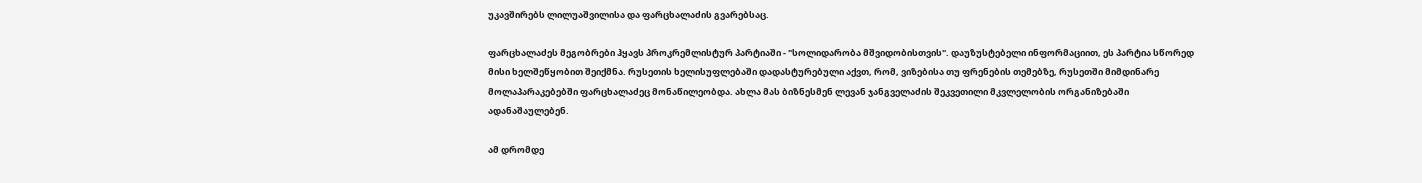უკავშირებს ლილუაშვილისა და ფარცხალაძის გვარებსაც.

ფარცხალაძეს მეგობრები ჰყავს პროკრემლისტურ პარტიაში - "სოლიდარობა მშვიდობისთვის". დაუზუსტებელი ინფორმაციით, ეს პარტია სწორედ მისი ხელშეწყობით შეიქმნა. რუსეთის ხელისუფლებაში დადასტურებული აქვთ, რომ, ვიზებისა თუ ფრენების თემებზე, რუსეთში მიმდინარე მოლაპარაკებებში ფარცხალაძეც მონაწილეობდა. ახლა მას ბიზნესმენ ლევან ჯანგველაძის შეკვეთილი მკვლელობის ორგანიზებაში ადანაშაულებენ.

ამ დრომდე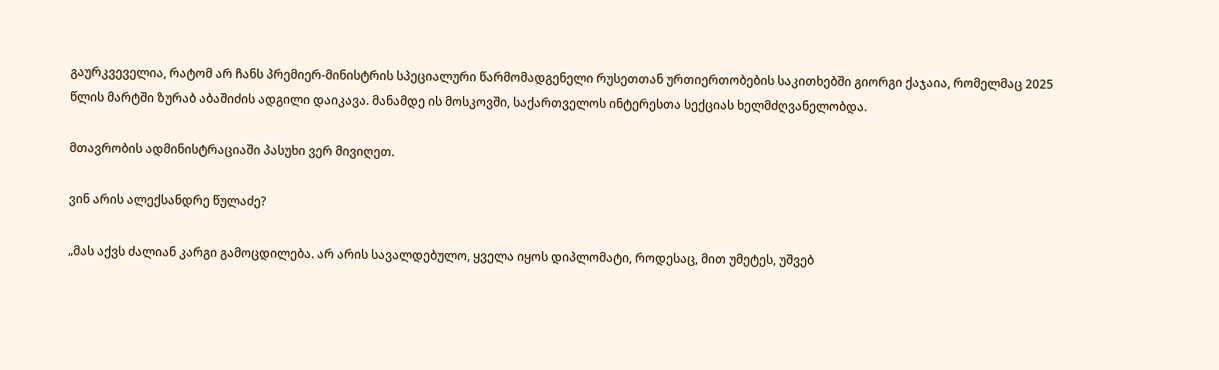გაურკვეველია, რატომ არ ჩანს პრემიერ-მინისტრის სპეციალური წარმომადგენელი რუსეთთან ურთიერთობების საკითხებში გიორგი ქაჯაია, რომელმაც 2025 წლის მარტში ზურაბ აბაშიძის ადგილი დაიკავა. მანამდე ის მოსკოვში, საქართველოს ინტერესთა სექციას ხელმძღვანელობდა.

მთავრობის ადმინისტრაციაში პასუხი ვერ მივიღეთ.

ვინ არის ალექსანდრე წულაძე?

„მას აქვს ძალიან კარგი გამოცდილება. არ არის სავალდებულო, ყველა იყოს დიპლომატი, როდესაც, მით უმეტეს, უშვებ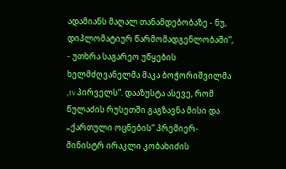ადამიანს მაღალ თანამდებობაზე - ნუ, დიპლომატიურ წარმომადგენლობაში“, - უთხრა საგარეო უწყების ხელმძღვანელმა მაკა ბოჭორიშვილმა „tv პირველს“. დააზუსტა ასევე, რომ წულაძის რუსეთში გაგზავნა მისი და „ქართული ოცნების“ პრემიერ-მინისტრ ირაკლი კობახიძის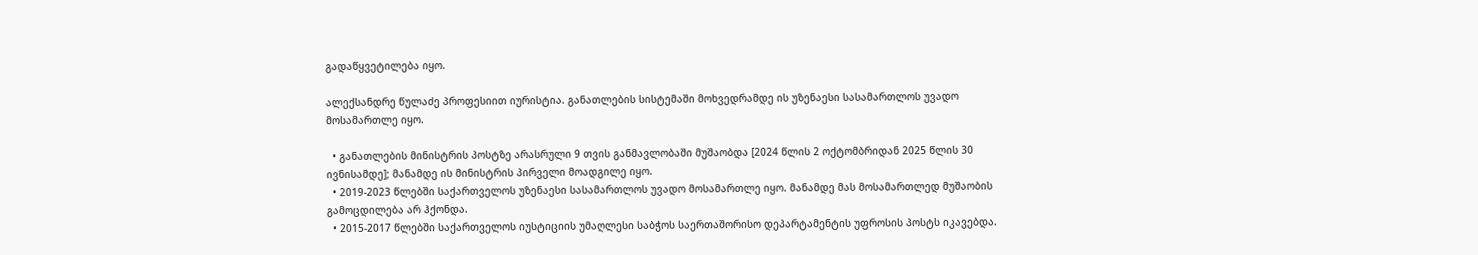გადაწყვეტილება იყო.

ალექსანდრე წულაძე პროფესიით იურისტია. განათლების სისტემაში მოხვედრამდე ის უზენაესი სასამართლოს უვადო მოსამართლე იყო.

  • განათლების მინისტრის პოსტზე არასრული 9 თვის განმავლობაში მუშაობდა [2024 წლის 2 ოქტომბრიდან 2025 წლის 30 ივნისამდე]; მანამდე ის მინისტრის პირველი მოადგილე იყო.
  • 2019-2023 წლებში საქართველოს უზენაესი სასამართლოს უვადო მოსამართლე იყო. მანამდე მას მოსამართლედ მუშაობის გამოცდილება არ ჰქონდა.
  • 2015-2017 წლებში საქართველოს იუსტიციის უმაღლესი საბჭოს საერთაშორისო დეპარტამენტის უფროსის პოსტს იკავებდა.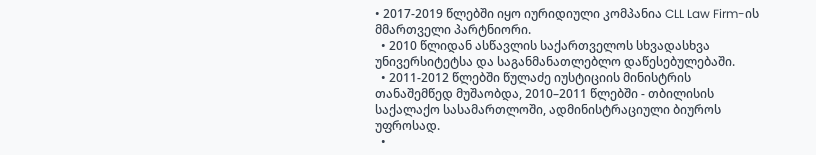• 2017-2019 წლებში იყო იურიდიული კომპანია CLL Law Firm-ის მმართველი პარტნიორი.
  • 2010 წლიდან ასწავლის საქართველოს სხვადასხვა უნივერსიტეტსა და საგანმანათლებლო დაწესებულებაში.
  • 2011-2012 წლებში წულაძე იუსტიციის მინისტრის თანაშემწედ მუშაობდა, 2010–2011 წლებში - თბილისის საქალაქო სასამართლოში, ადმინისტრაციული ბიუროს უფროსად.
  •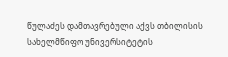წულაძეს დამთავრებული აქვს თბილისის სახელმწიფო უნივერსიტეტის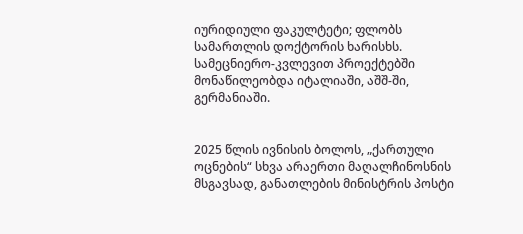იურიდიული ფაკულტეტი; ფლობს სამართლის დოქტორის ხარისხს. სამეცნიერო-კვლევით პროექტებში მონაწილეობდა იტალიაში, აშშ-ში, გერმანიაში.


2025 წლის ივნისის ბოლოს, „ქართული ოცნების“ სხვა არაერთი მაღალჩინოსნის მსგავსად, განათლების მინისტრის პოსტი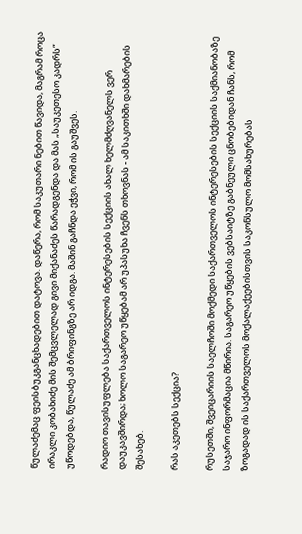წულაძემაც ფეისბუკგანცხადებით დატოვა. დაწერა, რომ საკუთარი ნებით წავიდა, მაგრამ როცა ირაკლი კობახიძე მის შემცვლელად გივი მიქანაძეს წარადგენდა და მას „საუკეთესო კადრს“ უწოდებდა, წულაძე ამ ბრიფინგზე არ იდგა. მაშინ გაჩნდა ეჭვი, რომ ის გაუშვეს.

რადიო თავისუფლება საქართველოს ინტერესების სექციის ახალ ხელმძღვანელს ვერ დაუკავშირდა; ხოლო საგარეო უწყებამ არ უპასუხა ჩვენს თხოვნას - ამ საკითხში დახმარების შესახებ.

რას აკეთებს სექცია?

რუსეთში, შვეიცარიის საელჩოში მოქმედი საქართველოს ინტერესების სექციის საქმიანობაზე საჯარო ინფორმაცია მწირია. საგარეო უწყების ვებსაიტზე გაბნეული ცნობებიდან ჩანს, რომ ზოგადად ის საქართველოს მოქალაქეებისთვის საკონსულო მომსახურებას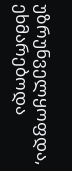უზრუნველყოფდა, ეხმარებოდა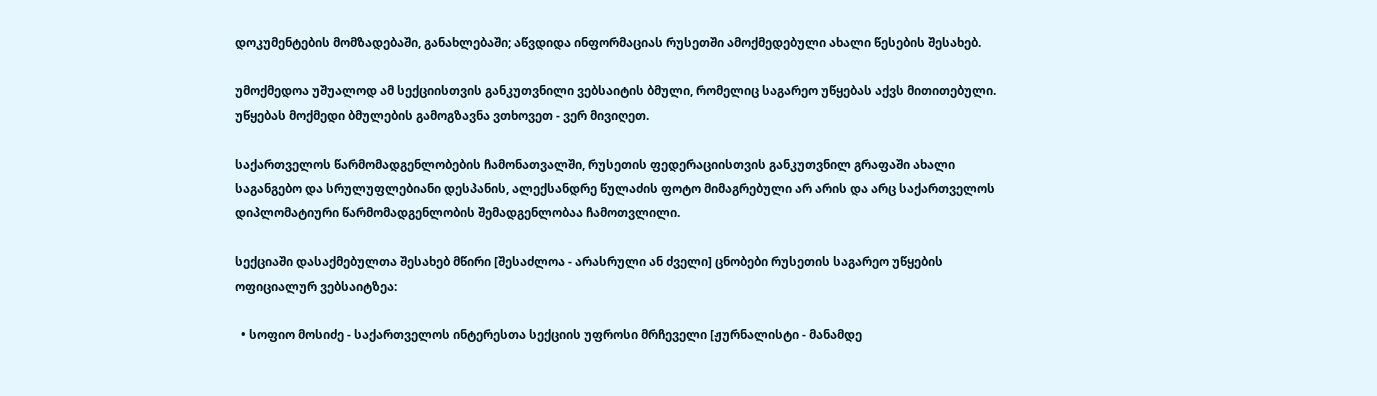დოკუმენტების მომზადებაში, განახლებაში; აწვდიდა ინფორმაციას რუსეთში ამოქმედებული ახალი წესების შესახებ.

უმოქმედოა უშუალოდ ამ სექციისთვის განკუთვნილი ვებსაიტის ბმული, რომელიც საგარეო უწყებას აქვს მითითებული. უწყებას მოქმედი ბმულების გამოგზავნა ვთხოვეთ - ვერ მივიღეთ.

საქართველოს წარმომადგენლობების ჩამონათვალში, რუსეთის ფედერაციისთვის განკუთვნილ გრაფაში ახალი საგანგებო და სრულუფლებიანი დესპანის, ალექსანდრე წულაძის ფოტო მიმაგრებული არ არის და არც საქართველოს დიპლომატიური წარმომადგენლობის შემადგენლობაა ჩამოთვლილი.

სექციაში დასაქმებულთა შესახებ მწირი [შესაძლოა - არასრული ან ძველი] ცნობები რუსეთის საგარეო უწყების ოფიციალურ ვებსაიტზეა:

  • სოფიო მოსიძე - საქართველოს ინტერესთა სექციის უფროსი მრჩეველი [ჟურნალისტი - მანამდე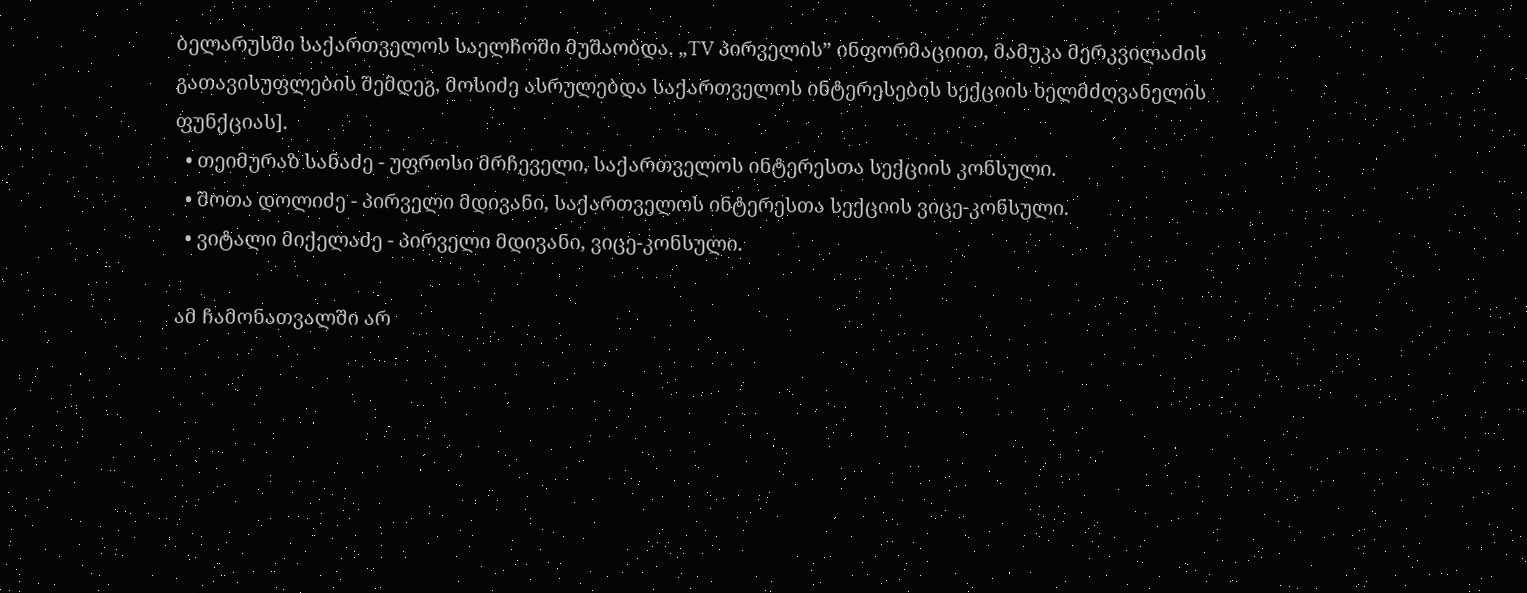ბელარუსში საქართველოს საელჩოში მუშაობდა. „TV პირველის” ინფორმაციით, მამუკა მერკვილაძის გათავისუფლების შემდეგ, მოსიძე ასრულებდა საქართველოს ინტერესების სექციის ხელმძღვანელის ფუნქციას].
  • თეიმურაზ სანაძე - უფროსი მრჩეველი, საქართველოს ინტერესთა სექციის კონსული.
  • შოთა დოლიძე - პირველი მდივანი, საქართველოს ინტერესთა სექციის ვიცე-კონსული.
  • ვიტალი მიქელაძე - პირველი მდივანი, ვიცე-კონსული.

ამ ჩამონათვალში არ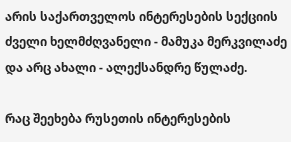არის საქართველოს ინტერესების სექციის ძველი ხელმძღვანელი - მამუკა მერკვილაძე და არც ახალი - ალექსანდრე წულაძე.

რაც შეეხება რუსეთის ინტერესების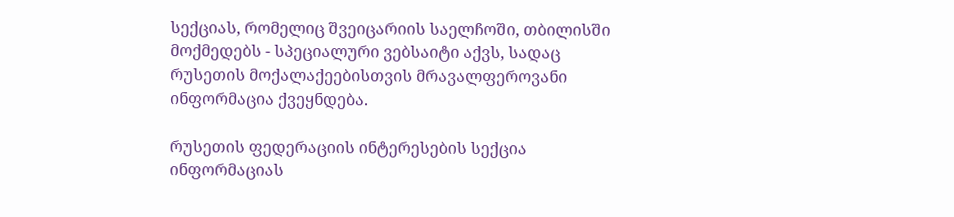სექციას, რომელიც შვეიცარიის საელჩოში, თბილისში მოქმედებს - სპეციალური ვებსაიტი აქვს, სადაც რუსეთის მოქალაქეებისთვის მრავალფეროვანი ინფორმაცია ქვეყნდება.

რუსეთის ფედერაციის ინტერესების სექცია ინფორმაციას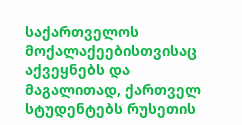საქართველოს მოქალაქეებისთვისაც აქვეყნებს და მაგალითად, ქართველ სტუდენტებს რუსეთის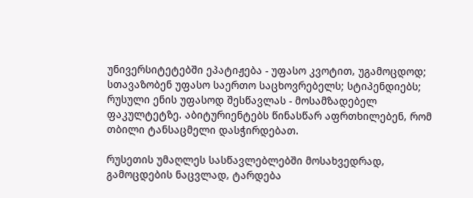უნივერსიტეტებში ეპატიჟება - უფასო კვოტით, უგამოცდოდ; სთავაზობენ უფასო საერთო საცხოვრებელს; სტიპენდიებს; რუსული ენის უფასოდ შესწავლას - მოსამზადებელ ფაკულტეტზე. აბიტურიენტებს წინასწარ აფრთხილებენ, რომ თბილი ტანსაცმელი დასჭირდებათ.

რუსეთის უმაღლეს სასწავლებლებში მოსახვედრად, გამოცდების ნაცვლად, ტარდება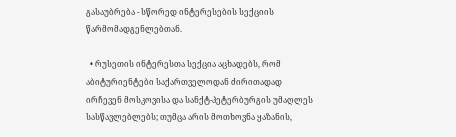გასაუბრება - სწორედ ინტერესების სექციის წარმომადგენლებთან.

  • რუსეთის ინტერესთა სექცია აცხადებს, რომ აბიტურიენტები საქართველოდან ძირითადად ირჩევენ მოსკოვისა და სანქტ-პეტერბურგის უმაღლეს სასწავლებლებს; თუმცა არის მოთხოვნა ყაზანის,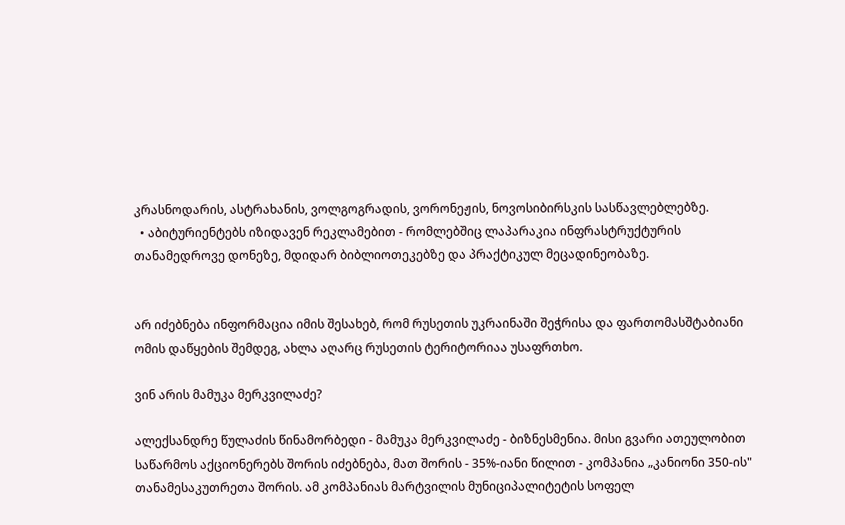კრასნოდარის, ასტრახანის, ვოლგოგრადის, ვორონეჟის, ნოვოსიბირსკის სასწავლებლებზე.
  • აბიტურიენტებს იზიდავენ რეკლამებით - რომლებშიც ლაპარაკია ინფრასტრუქტურის თანამედროვე დონეზე, მდიდარ ბიბლიოთეკებზე და პრაქტიკულ მეცადინეობაზე.


არ იძებნება ინფორმაცია იმის შესახებ, რომ რუსეთის უკრაინაში შეჭრისა და ფართომასშტაბიანი ომის დაწყების შემდეგ, ახლა აღარც რუსეთის ტერიტორიაა უსაფრთხო.

ვინ არის მამუკა მერკვილაძე?

ალექსანდრე წულაძის წინამორბედი - მამუკა მერკვილაძე - ბიზნესმენია. მისი გვარი ათეულობით საწარმოს აქციონერებს შორის იძებნება, მათ შორის - 35%-იანი წილით - კომპანია „კანიონი 350-ის" თანამესაკუთრეთა შორის. ამ კომპანიას მარტვილის მუნიციპალიტეტის სოფელ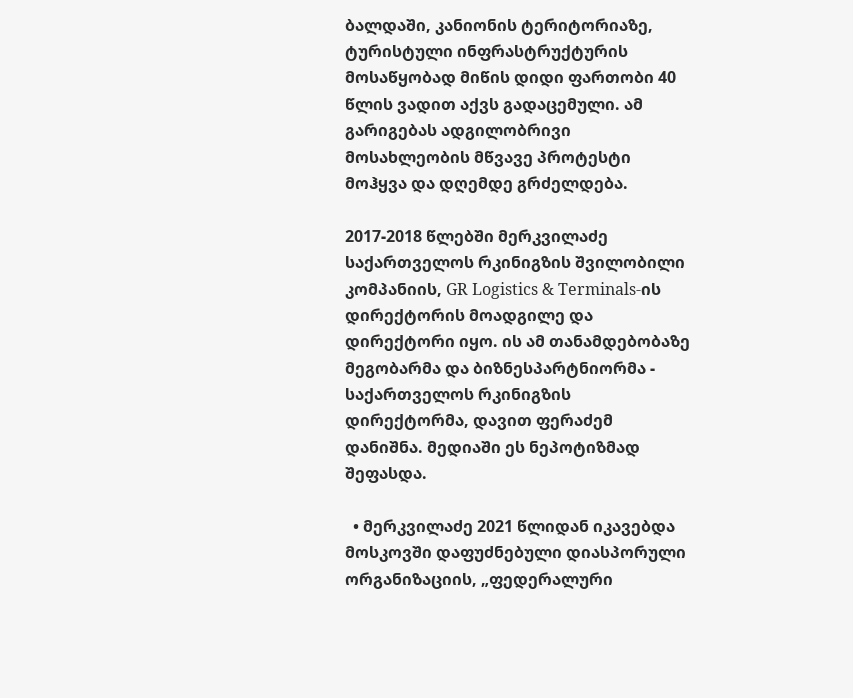ბალდაში, კანიონის ტერიტორიაზე, ტურისტული ინფრასტრუქტურის მოსაწყობად მიწის დიდი ფართობი 40 წლის ვადით აქვს გადაცემული. ამ გარიგებას ადგილობრივი მოსახლეობის მწვავე პროტესტი მოჰყვა და დღემდე გრძელდება.

2017-2018 წლებში მერკვილაძე საქართველოს რკინიგზის შვილობილი კომპანიის, GR Logistics & Terminals-ის დირექტორის მოადგილე და დირექტორი იყო. ის ამ თანამდებობაზე მეგობარმა და ბიზნესპარტნიორმა - საქართველოს რკინიგზის დირექტორმა, დავით ფერაძემ დანიშნა. მედიაში ეს ნეპოტიზმად შეფასდა.

  • მერკვილაძე 2021 წლიდან იკავებდა მოსკოვში დაფუძნებული დიასპორული ორგანიზაციის, „ფედერალური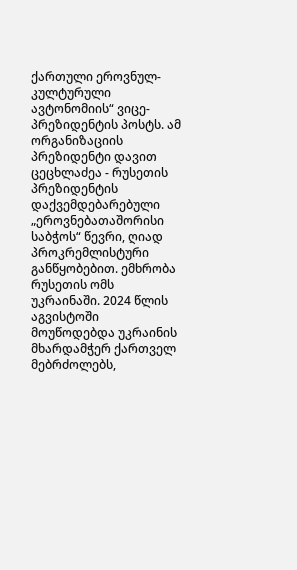ქართული ეროვნულ-კულტურული ავტონომიის“ ვიცე-პრეზიდენტის პოსტს. ამ ორგანიზაციის პრეზიდენტი დავით ცეცხლაძეა - რუსეთის პრეზიდენტის დაქვემდებარებული „ეროვნებათაშორისი საბჭოს“ წევრი, ღიად პროკრემლისტური განწყობებით. ემხრობა რუსეთის ომს უკრაინაში. 2024 წლის აგვისტოში მოუწოდებდა უკრაინის მხარდამჭერ ქართველ მებრძოლებს,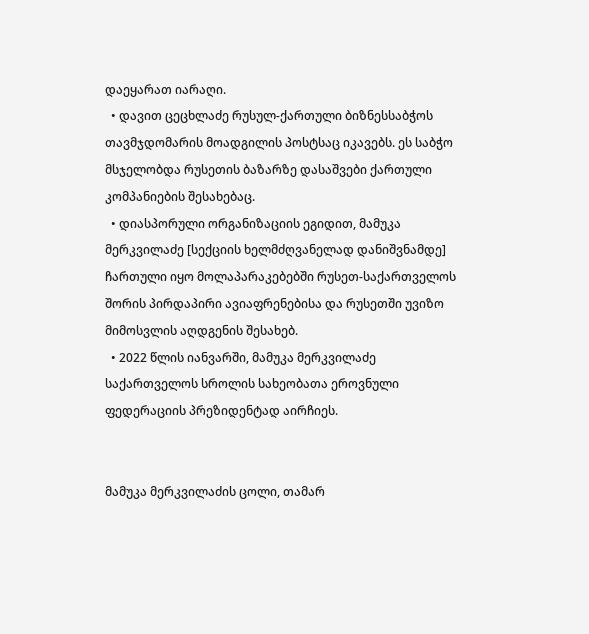დაეყარათ იარაღი.
  • დავით ცეცხლაძე რუსულ-ქართული ბიზნესსაბჭოს თავმჯდომარის მოადგილის პოსტსაც იკავებს. ეს საბჭო მსჯელობდა რუსეთის ბაზარზე დასაშვები ქართული კომპანიების შესახებაც.
  • დიასპორული ორგანიზაციის ეგიდით, მამუკა მერკვილაძე [სექციის ხელმძღვანელად დანიშვნამდე] ჩართული იყო მოლაპარაკებებში რუსეთ-საქართველოს შორის პირდაპირი ავიაფრენებისა და რუსეთში უვიზო მიმოსვლის აღდგენის შესახებ.
  • 2022 წლის იანვარში, მამუკა მერკვილაძე საქართველოს სროლის სახეობათა ეროვნული ფედერაციის პრეზიდენტად აირჩიეს.


მამუკა მერკვილაძის ცოლი, თამარ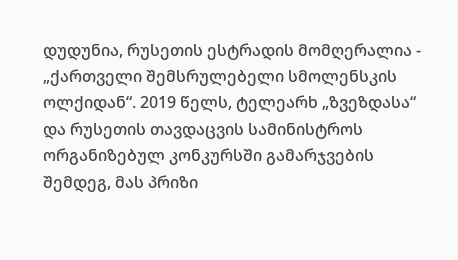დუდუნია, რუსეთის ესტრადის მომღერალია - „ქართველი შემსრულებელი სმოლენსკის ოლქიდან“. 2019 წელს, ტელეარხ „ზვეზდასა“ და რუსეთის თავდაცვის სამინისტროს ორგანიზებულ კონკურსში გამარჯვების შემდეგ, მას პრიზი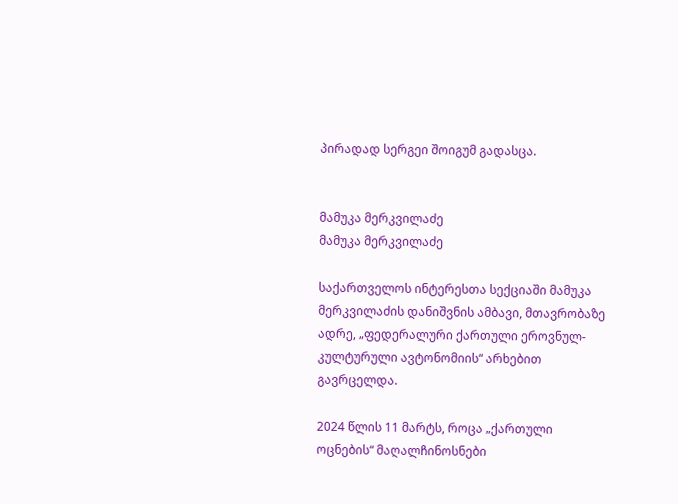პირადად სერგეი შოიგუმ გადასცა.


მამუკა მერკვილაძე
მამუკა მერკვილაძე

საქართველოს ინტერესთა სექციაში მამუკა მერკვილაძის დანიშვნის ამბავი, მთავრობაზე ადრე, „ფედერალური ქართული ეროვნულ-კულტურული ავტონომიის“ არხებით გავრცელდა.

2024 წლის 11 მარტს, როცა „ქართული ოცნების“ მაღალჩინოსნები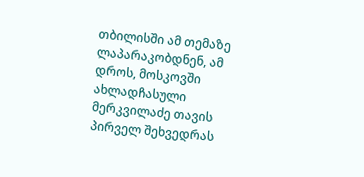თბილისში ამ თემაზე ლაპარაკობდნენ, ამ დროს, მოსკოვში ახლადჩასული მერკვილაძე თავის პირველ შეხვედრას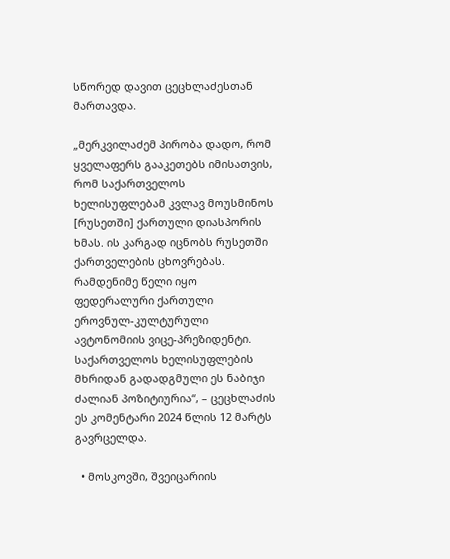სწორედ დავით ცეცხლაძესთან მართავდა.

„მერკვილაძემ პირობა დადო, რომ ყველაფერს გააკეთებს იმისათვის, რომ საქართველოს ხელისუფლებამ კვლავ მოუსმინოს [რუსეთში] ქართული დიასპორის ხმას. ის კარგად იცნობს რუსეთში ქართველების ცხოვრებას. რამდენიმე წელი იყო ფედერალური ქართული ეროვნულ-კულტურული ავტონომიის ვიცე-პრეზიდენტი. საქართველოს ხელისუფლების მხრიდან გადადგმული ეს ნაბიჯი ძალიან პოზიტიურია“, – ცეცხლაძის ეს კომენტარი 2024 წლის 12 მარტს გავრცელდა.

  • მოსკოვში, შვეიცარიის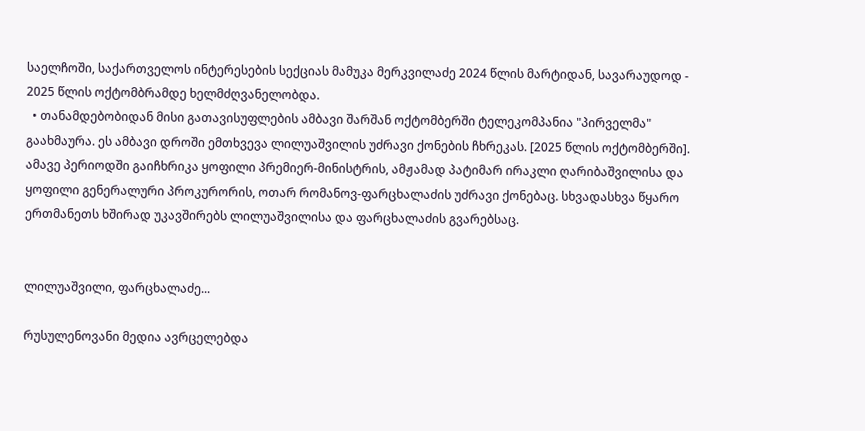საელჩოში, საქართველოს ინტერესების სექციას მამუკა მერკვილაძე 2024 წლის მარტიდან, სავარაუდოდ - 2025 წლის ოქტომბრამდე ხელმძღვანელობდა.
  • თანამდებობიდან მისი გათავისუფლების ამბავი შარშან ოქტომბერში ტელეკომპანია "პირველმა" გაახმაურა. ეს ამბავი დროში ემთხვევა ლილუაშვილის უძრავი ქონების ჩხრეკას. [2025 წლის ოქტომბერში]. ამავე პერიოდში გაიჩხრიკა ყოფილი პრემიერ-მინისტრის, ამჟამად პატიმარ ირაკლი ღარიბაშვილისა და ყოფილი გენერალური პროკურორის, ოთარ რომანოვ-ფარცხალაძის უძრავი ქონებაც. სხვადასხვა წყარო ერთმანეთს ხშირად უკავშირებს ლილუაშვილისა და ფარცხალაძის გვარებსაც.


ლილუაშვილი, ფარცხალაძე...

რუსულენოვანი მედია ავრცელებდა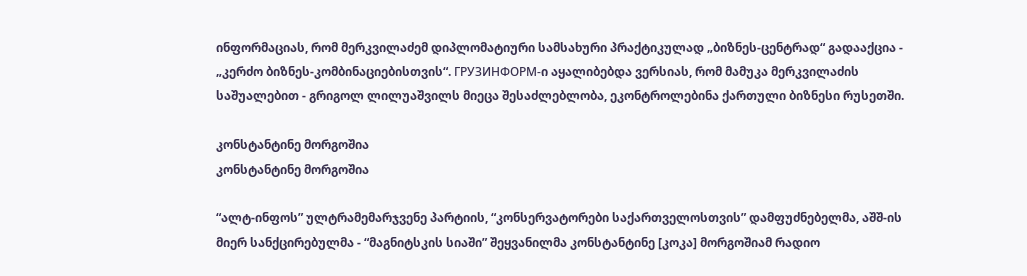ინფორმაციას, რომ მერკვილაძემ დიპლომატიური სამსახური პრაქტიკულად „ბიზნეს-ცენტრად“ გადააქცია - „კერძო ბიზნეს-კომბინაციებისთვის“. ГРУЗИНФОРМ-ი აყალიბებდა ვერსიას, რომ მამუკა მერკვილაძის საშუალებით - გრიგოლ ლილუაშვილს მიეცა შესაძლებლობა, ეკონტროლებინა ქართული ბიზნესი რუსეთში.

კონსტანტინე მორგოშია
კონსტანტინე მორგოშია

“ალტ-ინფოს” ულტრამემარჯვენე პარტიის, “კონსერვატორები საქართველოსთვის” დამფუძნებელმა, აშშ-ის მიერ სანქცირებულმა - “მაგნიტსკის სიაში” შეყვანილმა კონსტანტინე [კოკა] მორგოშიამ რადიო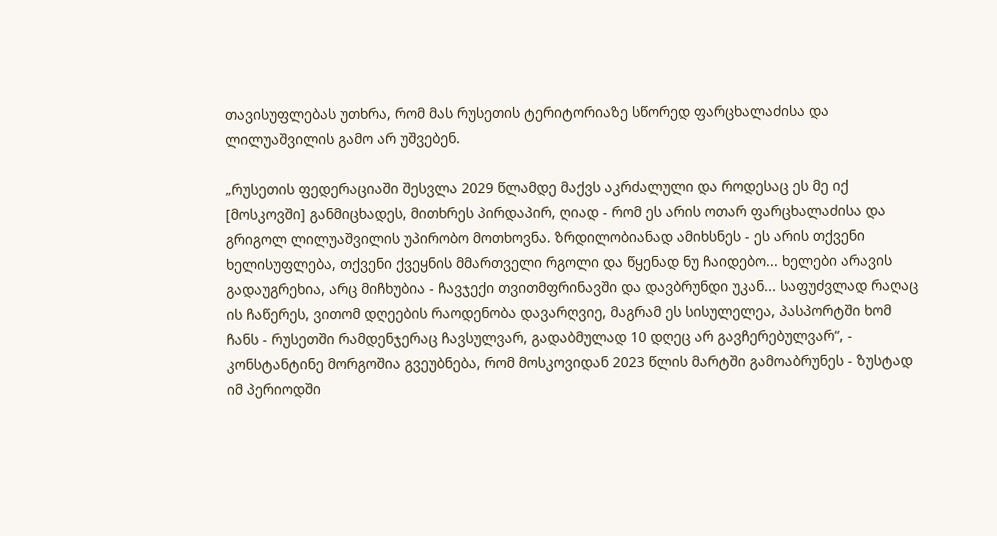თავისუფლებას უთხრა, რომ მას რუსეთის ტერიტორიაზე სწორედ ფარცხალაძისა და ლილუაშვილის გამო არ უშვებენ.

„რუსეთის ფედერაციაში შესვლა 2029 წლამდე მაქვს აკრძალული და როდესაც ეს მე იქ [მოსკოვში] განმიცხადეს, მითხრეს პირდაპირ, ღიად - რომ ეს არის ოთარ ფარცხალაძისა და გრიგოლ ლილუაშვილის უპირობო მოთხოვნა. ზრდილობიანად ამიხსნეს - ეს არის თქვენი ხელისუფლება, თქვენი ქვეყნის მმართველი რგოლი და წყენად ნუ ჩაიდებო... ხელები არავის გადაუგრეხია, არც მიჩხუბია - ჩავჯექი თვითმფრინავში და დავბრუნდი უკან... საფუძვლად რაღაც ის ჩაწერეს, ვითომ დღეების რაოდენობა დავარღვიე, მაგრამ ეს სისულელეა, პასპორტში ხომ ჩანს - რუსეთში რამდენჯერაც ჩავსულვარ, გადაბმულად 10 დღეც არ გავჩერებულვარ“, - კონსტანტინე მორგოშია გვეუბნება, რომ მოსკოვიდან 2023 წლის მარტში გამოაბრუნეს - ზუსტად იმ პერიოდში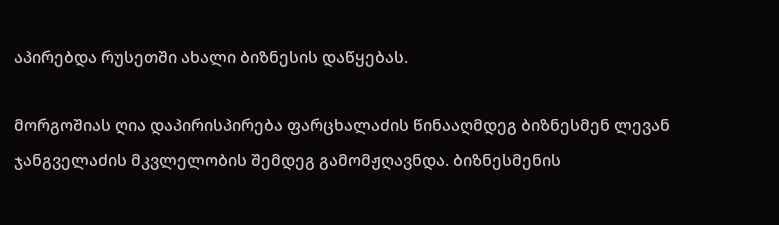აპირებდა რუსეთში ახალი ბიზნესის დაწყებას.

მორგოშიას ღია დაპირისპირება ფარცხალაძის წინააღმდეგ ბიზნესმენ ლევან ჯანგველაძის მკვლელობის შემდეგ გამომჟღავნდა. ბიზნესმენის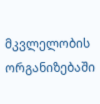მკვლელობის ორგანიზებაში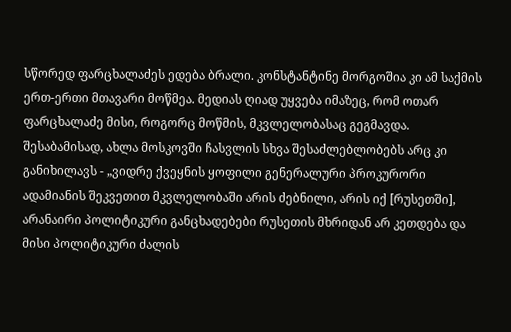სწორედ ფარცხალაძეს ედება ბრალი. კონსტანტინე მორგოშია კი ამ საქმის ერთ-ერთი მთავარი მოწმეა. მედიას ღიად უყვება იმაზეც, რომ ოთარ ფარცხალაძე მისი, როგორც მოწმის, მკვლელობასაც გეგმავდა. შესაბამისად, ახლა მოსკოვში ჩასვლის სხვა შესაძლებლობებს არც კი განიხილავს - „ვიდრე ქვეყნის ყოფილი გენერალური პროკურორი ადამიანის შეკვეთით მკვლელობაში არის ძებნილი, არის იქ [რუსეთში], არანაირი პოლიტიკური განცხადებები რუსეთის მხრიდან არ კეთდება და მისი პოლიტიკური ძალის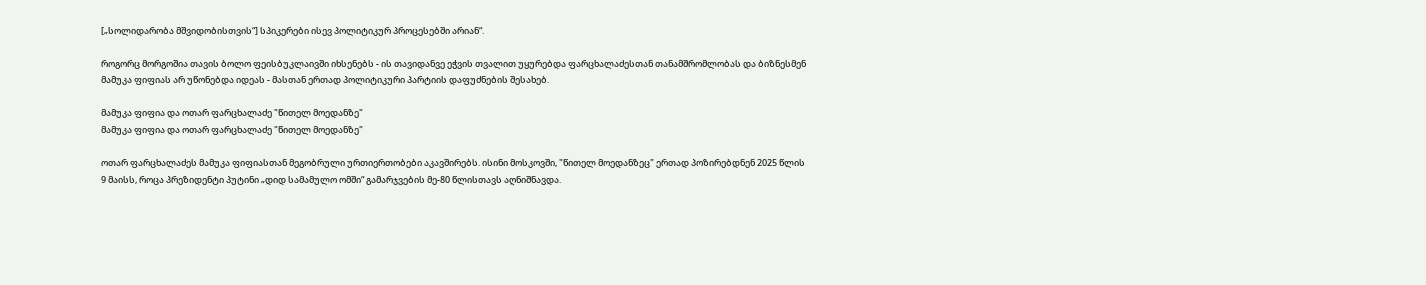[„სოლიდარობა მშვიდობისთვის“] სპიკერები ისევ პოლიტიკურ პროცესებში არიან“.

როგორც მორგოშია თავის ბოლო ფეისბუკლაივში იხსენებს - ის თავიდანვე ეჭვის თვალით უყურებდა ფარცხალაძესთან თანამშრომლობას და ბიზნესმენ მამუკა ფიფიას არ უწონებდა იდეას - მასთან ერთად პოლიტიკური პარტიის დაფუძნების შესახებ.

მამუკა ფიფია და ოთარ ფარცხალაძე "წითელ მოედანზე"
მამუკა ფიფია და ოთარ ფარცხალაძე "წითელ მოედანზე"

ოთარ ფარცხალაძეს მამუკა ფიფიასთან მეგობრული ურთიერთობები აკავშირებს. ისინი მოსკოვში, "წითელ მოედანზეც" ერთად პოზირებდნენ 2025 წლის 9 მაისს, როცა პრეზიდენტი პუტინი „დიდ სამამულო ომში“ გამარჯვების მე-80 წლისთავს აღნიშნავდა.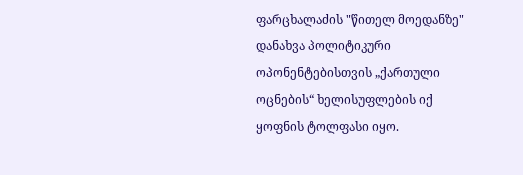ფარცხალაძის "წითელ მოედანზე" დანახვა პოლიტიკური ოპონენტებისთვის „ქართული ოცნების“ ხელისუფლების იქ ყოფნის ტოლფასი იყო.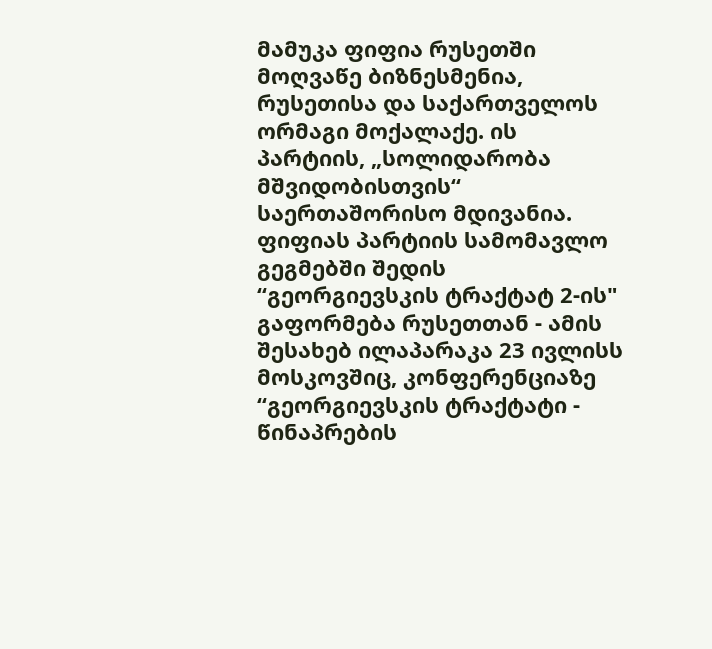მამუკა ფიფია რუსეთში მოღვაწე ბიზნესმენია, რუსეთისა და საქართველოს ორმაგი მოქალაქე. ის პარტიის, „სოლიდარობა მშვიდობისთვის“ საერთაშორისო მდივანია. ფიფიას პარტიის სამომავლო გეგმებში შედის “გეორგიევსკის ტრაქტატ 2-ის" გაფორმება რუსეთთან - ამის შესახებ ილაპარაკა 23 ივლისს მოსკოვშიც, კონფერენციაზე “გეორგიევსკის ტრაქტატი - წინაპრების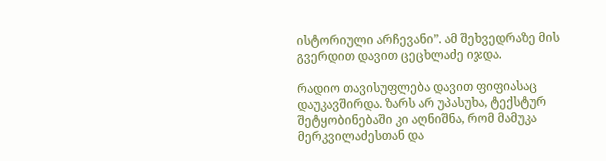ისტორიული არჩევანი”. ამ შეხვედრაზე მის გვერდით დავით ცეცხლაძე იჯდა.

რადიო თავისუფლება დავით ფიფიასაც დაუკავშირდა. ზარს არ უპასუხა, ტექსტურ შეტყობინებაში კი აღნიშნა, რომ მამუკა მერკვილაძესთან და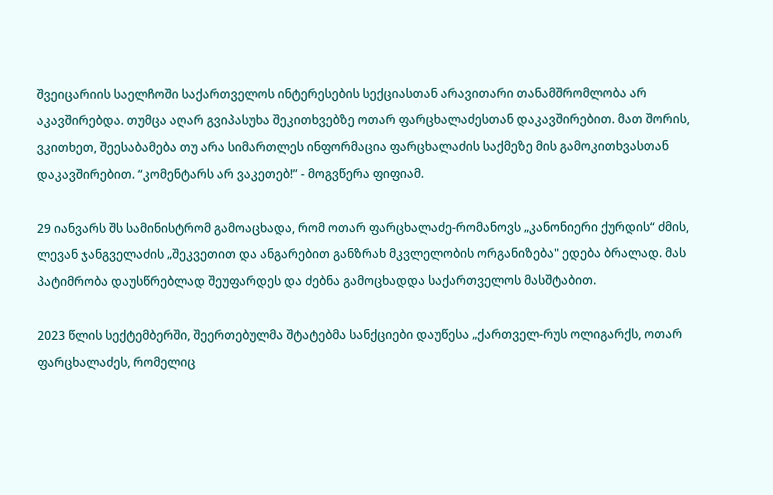შვეიცარიის საელჩოში საქართველოს ინტერესების სექციასთან არავითარი თანამშრომლობა არ აკავშირებდა. თუმცა აღარ გვიპასუხა შეკითხვებზე ოთარ ფარცხალაძესთან დაკავშირებით. მათ შორის, ვკითხეთ, შეესაბამება თუ არა სიმართლეს ინფორმაცია ფარცხალაძის საქმეზე მის გამოკითხვასთან დაკავშირებით. “კომენტარს არ ვაკეთებ!” - მოგვწერა ფიფიამ.

29 იანვარს შს სამინისტრომ გამოაცხადა, რომ ოთარ ფარცხალაძე-რომანოვს „კანონიერი ქურდის“ ძმის, ლევან ჯანგველაძის „შეკვეთით და ანგარებით განზრახ მკვლელობის ორგანიზება" ედება ბრალად. მას პატიმრობა დაუსწრებლად შეუფარდეს და ძებნა გამოცხადდა საქართველოს მასშტაბით.

2023 წლის სექტემბერში, შეერთებულმა შტატებმა სანქციები დაუწესა „ქართველ-რუს ოლიგარქს, ოთარ ფარცხალაძეს, რომელიც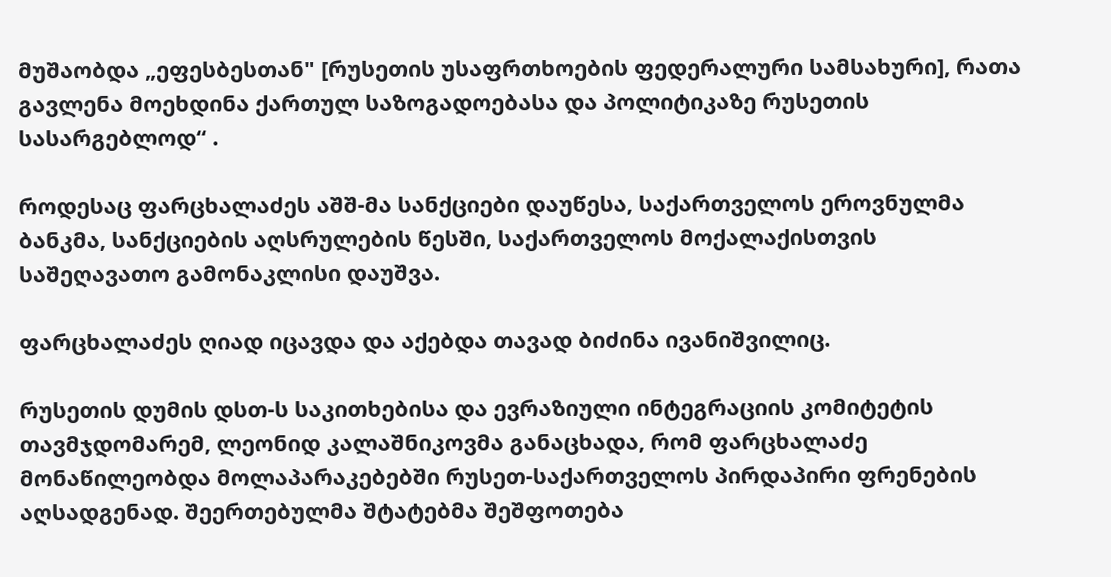მუშაობდა „ეფესბესთან" [რუსეთის უსაფრთხოების ფედერალური სამსახური], რათა გავლენა მოეხდინა ქართულ საზოგადოებასა და პოლიტიკაზე რუსეთის სასარგებლოდ“ .

როდესაც ფარცხალაძეს აშშ-მა სანქციები დაუწესა, საქართველოს ეროვნულმა ბანკმა, სანქციების აღსრულების წესში, საქართველოს მოქალაქისთვის საშეღავათო გამონაკლისი დაუშვა.

ფარცხალაძეს ღიად იცავდა და აქებდა თავად ბიძინა ივანიშვილიც.

რუსეთის დუმის დსთ-ს საკითხებისა და ევრაზიული ინტეგრაციის კომიტეტის თავმჯდომარემ, ლეონიდ კალაშნიკოვმა განაცხადა, რომ ფარცხალაძე მონაწილეობდა მოლაპარაკებებში რუსეთ-საქართველოს პირდაპირი ფრენების აღსადგენად. შეერთებულმა შტატებმა შეშფოთება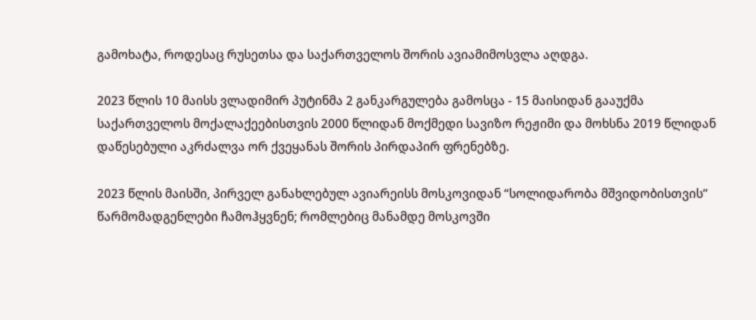გამოხატა, როდესაც რუსეთსა და საქართველოს შორის ავიამიმოსვლა აღდგა.

2023 წლის 10 მაისს ვლადიმირ პუტინმა 2 განკარგულება გამოსცა - 15 მაისიდან გააუქმა საქართველოს მოქალაქეებისთვის 2000 წლიდან მოქმედი სავიზო რეჟიმი და მოხსნა 2019 წლიდან დაწესებული აკრძალვა ორ ქვეყანას შორის პირდაპირ ფრენებზე.

2023 წლის მაისში, პირველ განახლებულ ავიარეისს მოსკოვიდან “სოლიდარობა მშვიდობისთვის” წარმომადგენლები ჩამოჰყვნენ; რომლებიც მანამდე მოსკოვში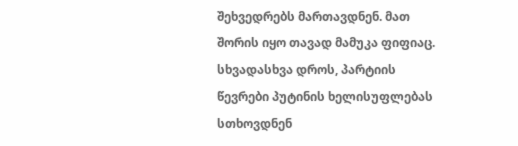შეხვედრებს მართავდნენ. მათ შორის იყო თავად მამუკა ფიფიაც. სხვადასხვა დროს, პარტიის წევრები პუტინის ხელისუფლებას სთხოვდნენ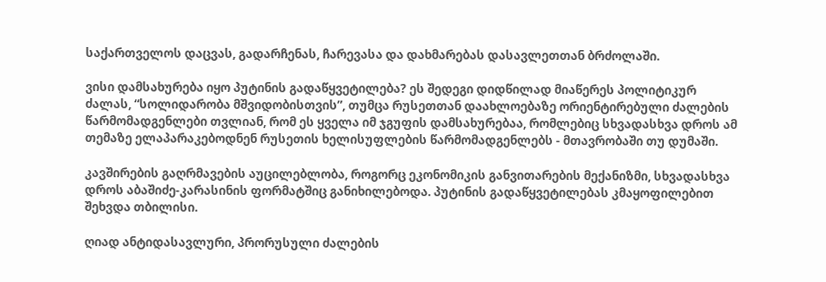საქართველოს დაცვას, გადარჩენას, ჩარევასა და დახმარებას დასავლეთთან ბრძოლაში.

ვისი დამსახურება იყო პუტინის გადაწყვეტილება? ეს შედეგი დიდწილად მიაწერეს პოლიტიკურ ძალას, “სოლიდარობა მშვიდობისთვის”, თუმცა რუსეთთან დაახლოებაზე ორიენტირებული ძალების წარმომადგენლები თვლიან, რომ ეს ყველა იმ ჯგუფის დამსახურებაა, რომლებიც სხვადასხვა დროს ამ თემაზე ელაპარაკებოდნენ რუსეთის ხელისუფლების წარმომადგენლებს - მთავრობაში თუ დუმაში.

კავშირების გაღრმავების აუცილებლობა, როგორც ეკონომიკის განვითარების მექანიზმი, სხვადასხვა დროს აბაშიძე-კარასინის ფორმატშიც განიხილებოდა. პუტინის გადაწყვეტილებას კმაყოფილებით შეხვდა თბილისი.

ღიად ანტიდასავლური, პრორუსული ძალების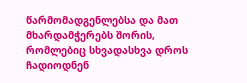წარმომადგენლებსა და მათ მხარდამჭერებს შორის, რომლებიც სხვადასხვა დროს ჩადიოდნენ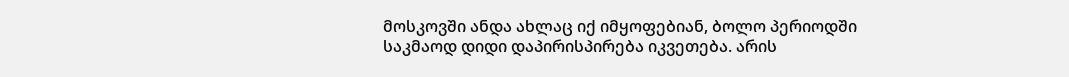მოსკოვში ანდა ახლაც იქ იმყოფებიან, ბოლო პერიოდში საკმაოდ დიდი დაპირისპირება იკვეთება. არის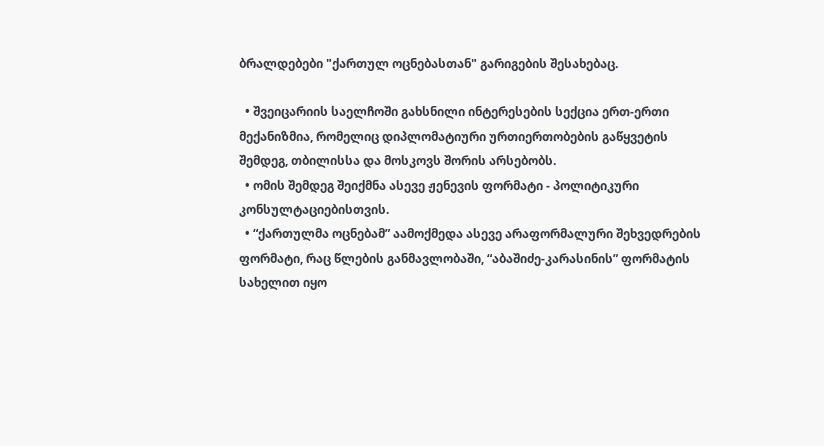ბრალდებები "ქართულ ოცნებასთან" გარიგების შესახებაც.

  • შვეიცარიის საელჩოში გახსნილი ინტერესების სექცია ერთ-ერთი მექანიზმია, რომელიც დიპლომატიური ურთიერთობების გაწყვეტის შემდეგ, თბილისსა და მოსკოვს შორის არსებობს.
  • ომის შემდეგ შეიქმნა ასევე ჟენევის ფორმატი - პოლიტიკური კონსულტაციებისთვის.
  • “ქართულმა ოცნებამ” აამოქმედა ასევე არაფორმალური შეხვედრების ფორმატი, რაც წლების განმავლობაში, “აბაშიძე-კარასინის” ფორმატის სახელით იყო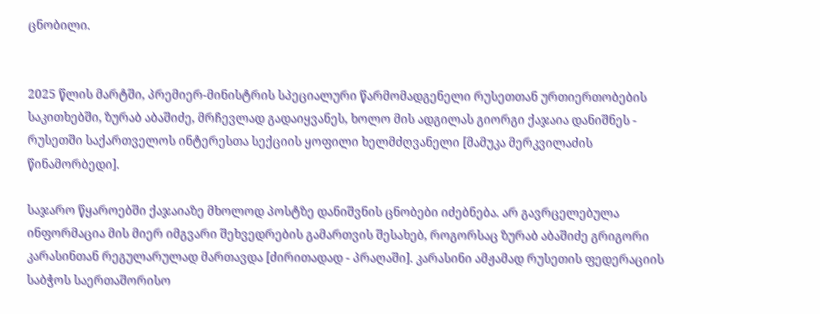ცნობილი.


2025 წლის მარტში, პრემიერ-მინისტრის სპეციალური წარმომადგენელი რუსეთთან ურთიერთობების საკითხებში, ზურაბ აბაშიძე, მრჩევლად გადაიყვანეს, ხოლო მის ადგილას გიორგი ქაჯაია დანიშნეს - რუსეთში საქართველოს ინტერესთა სექციის ყოფილი ხელმძღვანელი [მამუკა მერკვილაძის წინამორბედი].

საჯარო წყაროებში ქაჯაიაზე მხოლოდ პოსტზე დანიშვნის ცნობები იძებნება. არ გავრცელებულა ინფორმაცია მის მიერ იმგვარი შეხვედრების გამართვის შესახებ, როგორსაც ზურაბ აბაშიძე გრიგორი კარასინთან რეგულარულად მართავდა [ძირითადად - პრაღაში]. კარასინი ამჟამად რუსეთის ფედერაციის საბჭოს საერთაშორისო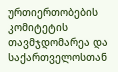ურთიერთობების კომიტეტის თავმჯდომარეა და საქართველოსთან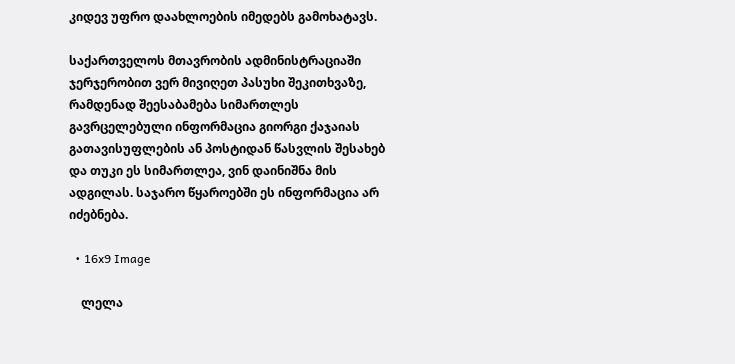კიდევ უფრო დაახლოების იმედებს გამოხატავს.

საქართველოს მთავრობის ადმინისტრაციაში ჯერჯერობით ვერ მივიღეთ პასუხი შეკითხვაზე, რამდენად შეესაბამება სიმართლეს გავრცელებული ინფორმაცია გიორგი ქაჯაიას გათავისუფლების ან პოსტიდან წასვლის შესახებ და თუკი ეს სიმართლეა, ვინ დაინიშნა მის ადგილას. საჯარო წყაროებში ეს ინფორმაცია არ იძებნება.

  • 16x9 Image

    ლელა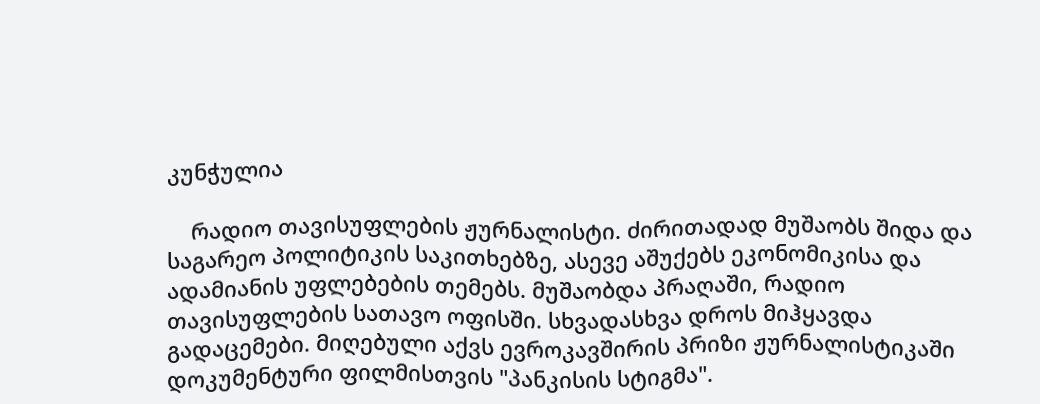კუნჭულია

    რადიო თავისუფლების ჟურნალისტი. ძირითადად მუშაობს შიდა და საგარეო პოლიტიკის საკითხებზე, ასევე აშუქებს ეკონომიკისა და ადამიანის უფლებების თემებს. მუშაობდა პრაღაში, რადიო თავისუფლების სათავო ოფისში. სხვადასხვა დროს მიჰყავდა გადაცემები. მიღებული აქვს ევროკავშირის პრიზი ჟურნალისტიკაში დოკუმენტური ფილმისთვის "პანკისის სტიგმა".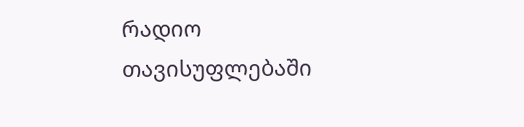რადიო თავისუფლებაში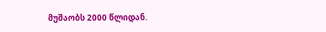მუშაობს 2000 წლიდან.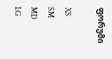ფორუმი

XS
SM
MD
LG